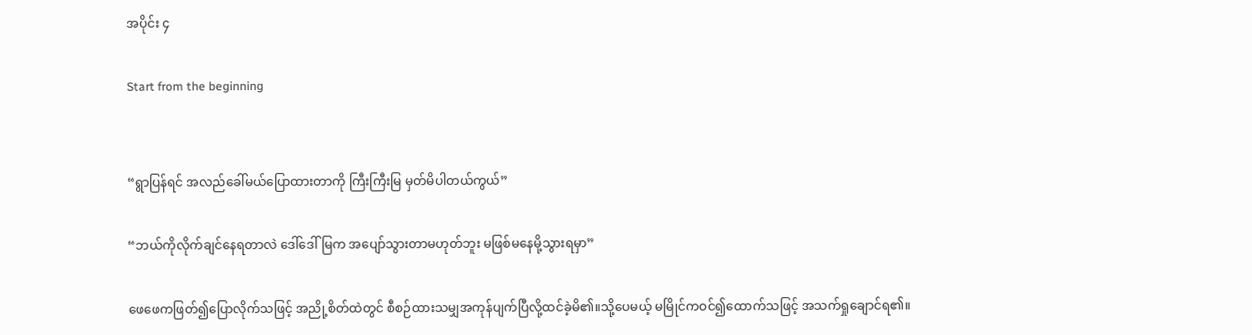အပိုင်း ၄

Start from the beginning


“ရွာပြန်ရင် အလည်ခေါ်မယ်ပြောထားတာကို ကြီးကြီးမြ မှတ်မိပါတယ်ကွယ်”

“ဘယ်ကိုလိုက်ချင်နေရတာလဲ ဒေါ်ဒေါ်မြက အပျော်သွားတာမဟုတ်ဘူး မဖြစ်မနေမို့သွားရမှာ”

ဖေဖေကဖြတ်၍ပြောလိုက်သဖြင့် အညို့စိတ်ထဲတွင် စီစဉ်ထားသမျှအကုန်ပျက်ပြီလို့ထင်ခဲ့မိ၏။သို့ပေမယ့် မမြိုင်ကဝင်၍ထောက်သဖြင့် အသက်ရှုချောင်ရ၏။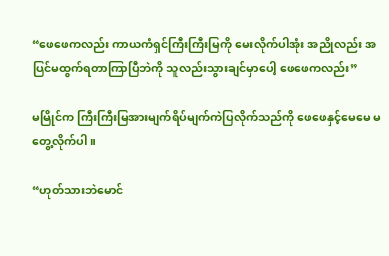“ဖေဖေကလည်း ကာယကံရှင်ကြီးကြီးမြကို မေးလိုက်ပါအုံး အညိုလည်း အပြင်မထွက်ရတာကြာပြီဘဲကို သူလည်းသွားချင်မှာပေါ့ ဖေဖေကလည်း”

မမြိုင်က ကြီးကြီးမြအားမျက်ရိပ်မျက်ကဲပြလိုက်သည်ကို ဖေဖေနှင့်မေမေ မတွေ့လိုက်ပါ။

“ဟုတ်သားဘဲမောင်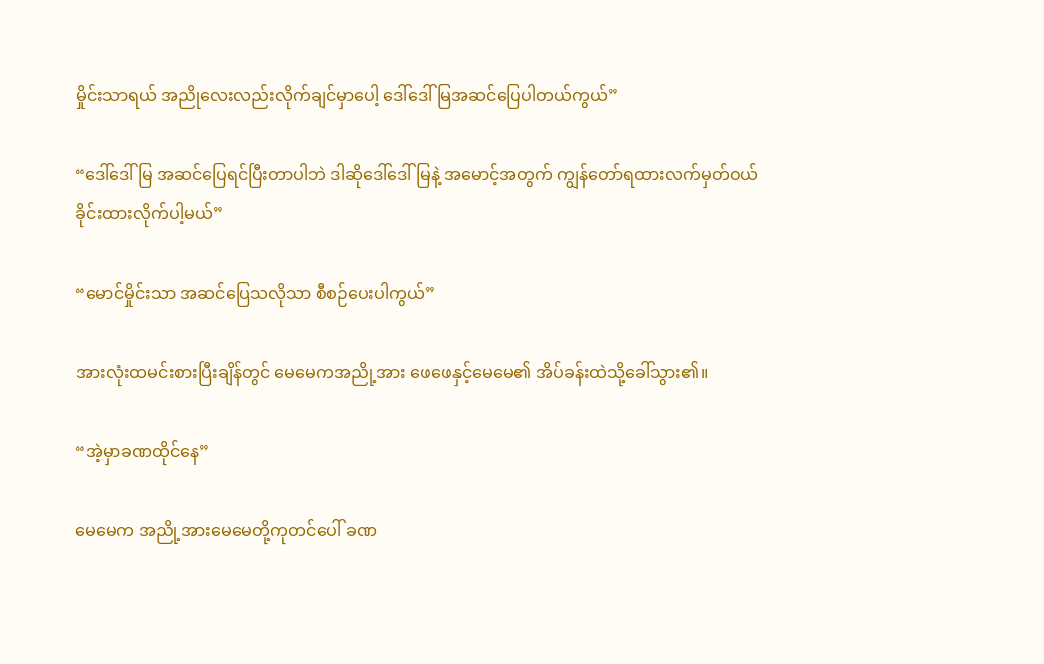မှိုင်းသာရယ် အညိုလေးလည်းလိုက်ချင်မှာပေါ့ ဒေါ်ဒေါ်မြအဆင်ပြေပါတယ်ကွယ်”

“ဒေါ်ဒေါ်မြ အဆင်ပြေရင်ပြီးတာပါဘဲ ဒါဆိုဒေါ်ဒေါ်မြနဲ့ အမောင့်အတွက် ကျွန်တော်ရထားလက်မှတ်ဝယ်ခိုင်းထားလိုက်ပါ့မယ်”

“မောင်မှိုင်းသာ အဆင်ပြေသလိုသာ စီစဉ်ပေးပါကွယ်”

အားလုံးထမင်းစားပြီးချိန်တွင် မေမေကအညို့အား ဖေဖေနှင့်မေမေ၏ အိပ်ခန်းထဲသို့ခေါ်သွား၏။

“အဲ့မှာခဏထိုင်နေ”

မေမေက အညို့အားမေမေတို့ကုတင်ပေါ် ခဏ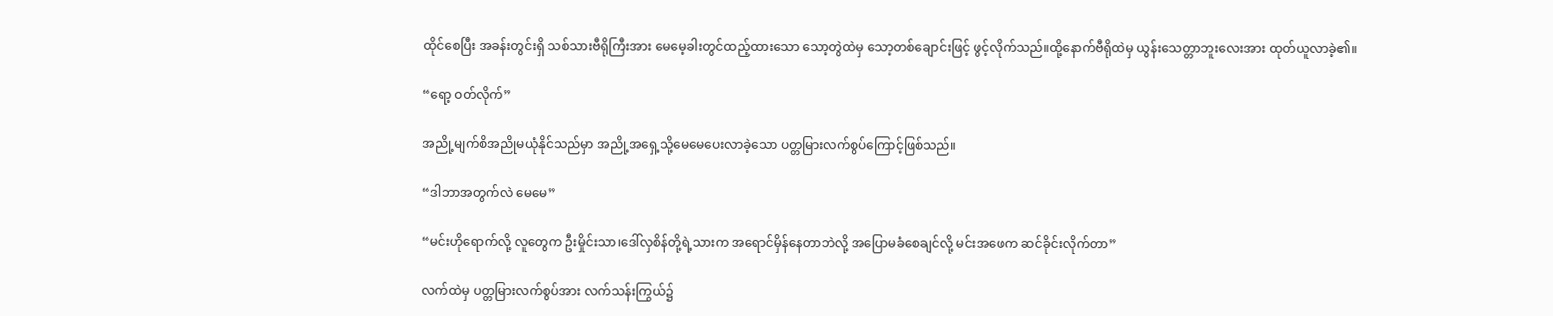ထိုင်စေပြီး အခန်းတွင်းရှိ သစ်သားဗီရိုကြီးအား မေမေ့ခါးတွင်ထည့်ထားသော သော့တွဲထဲမှ သော့တစ်ချောင်းဖြင့် ဖွင့်လိုက်သည်။ထို့နောက်ဗီရိုထဲမှ ယွန်းသေတ္တာဘူးလေးအား ထုတ်ယူလာခဲ့၏။

“ရော့ ဝတ်လိုက်”

အညို့မျက်စိအညိုမယုံနိုင်သည်မှာ အညို့အရှေ့သို့မေမေပေးလာခဲ့သော ပတ္တမြားလက်စွပ်ကြောင့်ဖြစ်သည်။

“ဒါဘာအတွက်လဲ မေမေ”

“မင်းဟိုရောက်လို့ လူတွေက ဦးမှိုင်းသာ၊ဒေါ်လှစိန်တို့ရဲ့သားက အရောင်မှိန်နေတာဘဲလို့ အပြောမခံစေချင်လို့ မင်းအဖေက ဆင်ခိုင်းလိုက်တာ”

လက်ထဲမှ ပတ္တမြားလက်စွပ်အား လက်သန်းကြွယ်၌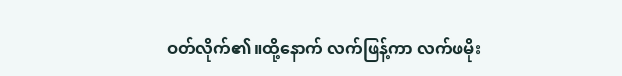ဝတ်လိုက်၏။ထို့နောက် လက်ဖြန့်ကာ လက်ဖမိုး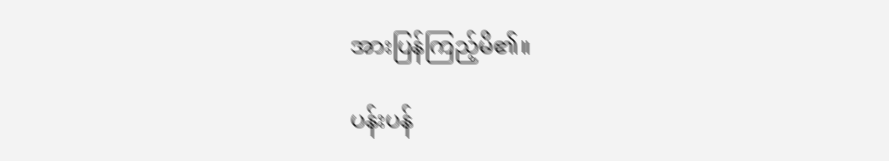အားပြန်ကြည့်မိ၏။

ပန်းပန်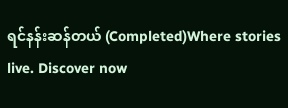ရင်နန်းဆန်တယ် (Completed)Where stories live. Discover now